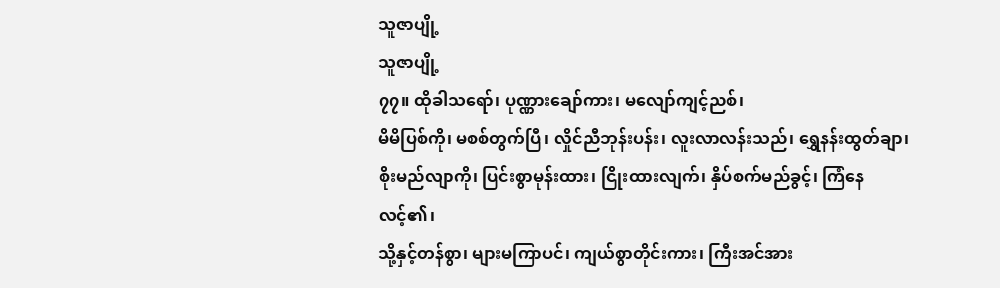သူဇာပျို့
သူဇာပျို့
၇၇။ ထိုခါသရော်၊ ပုဏ္ဏားချော်ကား၊ မလျော်ကျင့်ညစ်၊
မိမိပြစ်ကို၊ မစစ်တွက်ပြီ၊ လှိုင်ညီဘုန်းပန်း၊ လူးလာလန်းသည်၊ ရွှေနန်းထွတ်ချာ၊
စိုးမည်လျာကို၊ ပြင်းစွာမုန်းထား၊ ငြိုးထားလျက်၊ နှိပ်စက်မည်ခွင့်၊ ကြံနေလင့်၏၊
သို့နှင့်တန်စွာ၊ များမကြာပင်၊ ကျယ်စွာတိုင်းကား၊ ကြီးအင်အား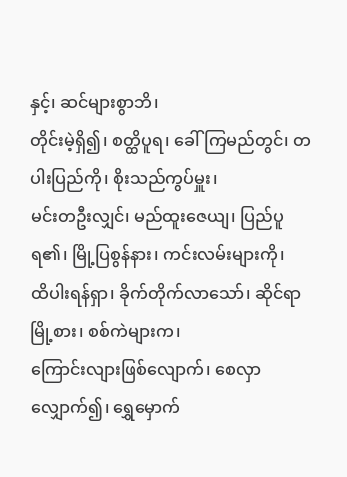နှင့်၊ ဆင်များစွာဘိ၊
တိုင်းမဲ့ရှိ၍၊ စတ္ထိပူရ၊ ခေါ်ကြမည်တွင်၊ တပါးပြည်ကို၊ စိုးသည်ကွပ်မှူး၊
မင်းတဦးလျှင်၊ မည်ထူးဇေယျ၊ ပြည်ပူရ၏၊ မြို့ပြစွန်နား၊ ကင်းလမ်းများကို၊
ထိပါးရန်ရှာ၊ ခိုက်တိုက်လာသော်၊ ဆိုင်ရာမြို့စား၊ စစ်ကဲများက၊
ကြောင်းလျားဖြစ်လျောက်၊ စေလှာလျှောက်၍၊ ရွှေမှောက်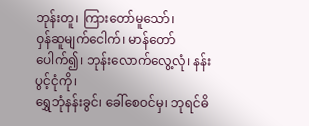ဘုန်းတူ၊ ကြားတော်မူသော်၊
ဝှန်ဆူမျက်ငေါက်၊ မာန်တော်ပေါက်၍၊ ဘုန်းလောက်လွေ့လုံ၊ နန်းပွင့်ငုံကို၊
ရွှေဘုံနန်းခွင်၊ ခေါ်စေဝင်မှ၊ ဘုရင်ဓိ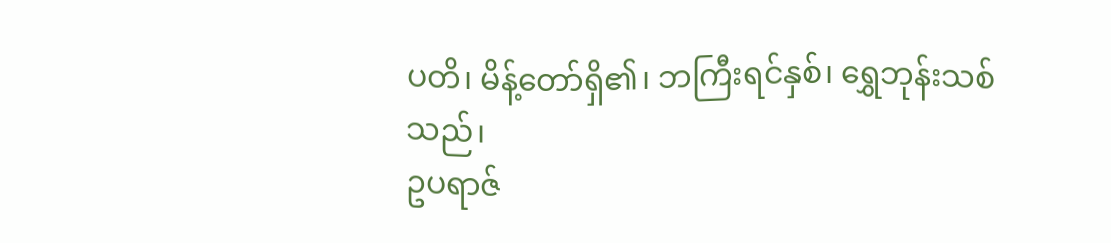ပတိ၊ မိန့်တော်ရှိ၏၊ ဘကြီးရင်နှစ်၊ ရွှေဘုန်းသစ်သည်၊
ဥပရာဇ်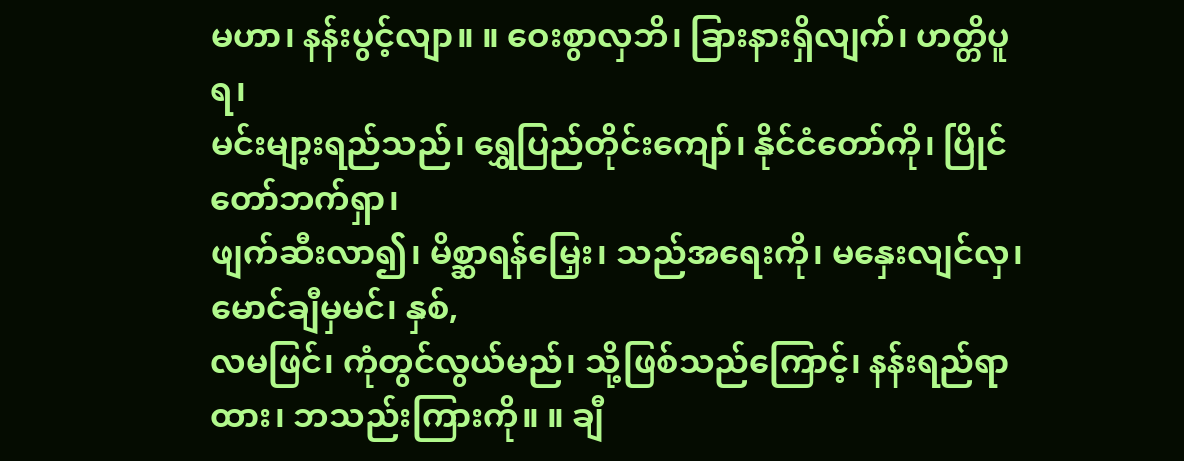မဟာ၊ နန်းပွင့်လျာ။ ။ ဝေးစွာလှဘိ၊ ခြားနားရှိလျက်၊ ဟတ္တိပူရ၊
မင်းမျာ့းရည်သည်၊ ရွှေပြည်တိုင်းကျော်၊ နိုင်ငံတော်ကို၊ ပြိုင်တော်ဘက်ရှာ၊
ဖျက်ဆီးလာ၍၊ မိစ္ဆာရန်မြှေး၊ သည်အရေးကို၊ မနှေးလျင်လှ၊ မောင်ချီမှမင်၊ နှစ်,
လမဖြင်၊ ကုံတွင်လွယ်မည်၊ သို့ဖြစ်သည်ကြောင့်၊ နန်းရည်ရာထား၊ ဘသည်းကြားကို။ ။ ချီ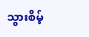သွားစိမ့်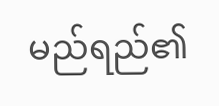မည်ရည်၏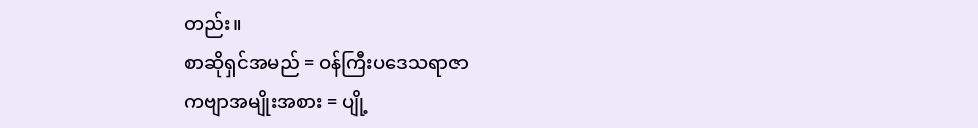တည်း။
စာဆိုရှင်အမည် = ဝန်ကြီးပဒေသရာဇာ
ကဗျာအမျိုးအစား = ပျို့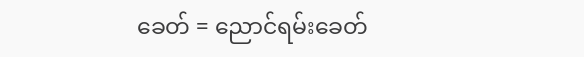ခေတ် = ညောင်ရမ်းခေတ်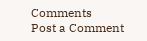Comments
Post a Comment